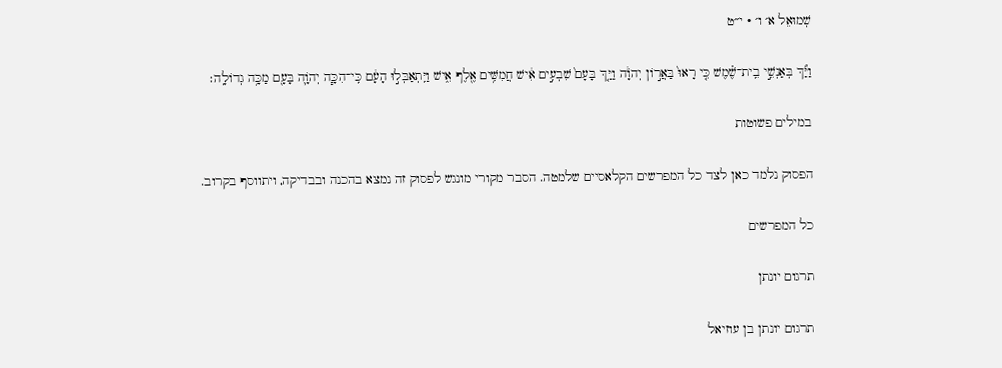שְׁמוּאֵל א׳ ו׳ · י״ט

וַיַּ֞ךְ בְּאַנְשֵׁ֣י בֵֽית־שֶׁ֗מֶשׁ כִּ֤י רָאוּ֙ בַּאֲר֣וֹן יְהֹוָ֔ה וַיַּ֤ךְ בָּעָם֙ שִׁבְעִ֣ים אִ֔ישׁ חֲמִשִּׁ֥ים אֶ֖לֶף אִ֑ישׁ וַיִּֽתְאַבְּל֣וּ הָעָ֔ם כִּֽי־הִכָּ֧ה יְהֹוָ֛ה בָּעָ֖ם מַכָּ֥ה גְדוֹלָֽה׃

במילים פשוטות

הפסוק נלמד כאן לצד כל המפרשים הקלאסיים שלמטה. הסבר מקורי מונגש לפסוק זה נמצא בהכנה ובבדיקה, ויתווסף בקרוב.

כל המפרשים

תרגום יונתן

תרגום יונתן בן עוזיאל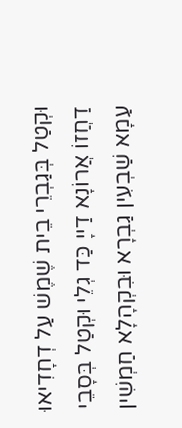וּקְטַל בְּגַבְרֵי בֵית שֶׁמֶשׁ עַל דְחָדִיאוּ דַחֲזוֹ אֲרוֹנָא דַייָ כַּד גְלֵי וּקְטַל בְּסָבֵי עַמָא שַׁבְעִין גַבְרָא וּבִקְהָלָא חַמְשִׁין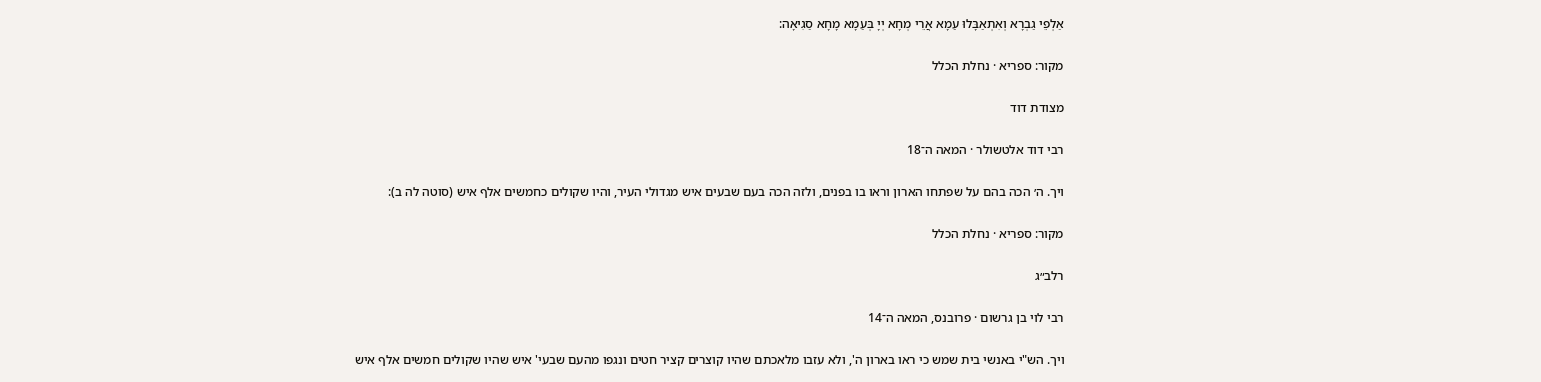אַלְפֵי גַבְרָא וְאִתְאַבָּלוּ עַמָא אֲרֵי מְחָא יְיָ בְּעַמָא מָחָא סַגִיאָה:

מקור: ספריא · נחלת הכלל

מצודת דוד

רבי דוד אלטשולר · המאה ה־18

ויך. ה׳ הכה בהם על שפתחו הארון וראו בו בפנים, ולזה הכה בעם שבעים איש מגדולי העיר, והיו שקולים כחמשים אלף איש (סוטה לה ב):

מקור: ספריא · נחלת הכלל

רלב״ג

רבי לוי בן גרשום · פרובנס, המאה ה־14

ויך. הש"י באנשי בית שמש כי ראו בארון ה', ולא עזבו מלאכתם שהיו קוצרים קציר חטים ונגפו מהעם שבעי' איש שהיו שקולים חמשים אלף איש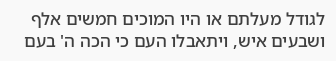לגודל מעלתם או היו המוכים חמשים אלף ושבעים איש, ויתאבלו העם כי הכה ה' בעם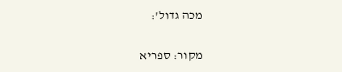מכה גדול':

מקור: ספריא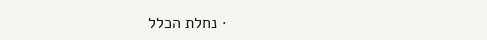· נחלת הכלל